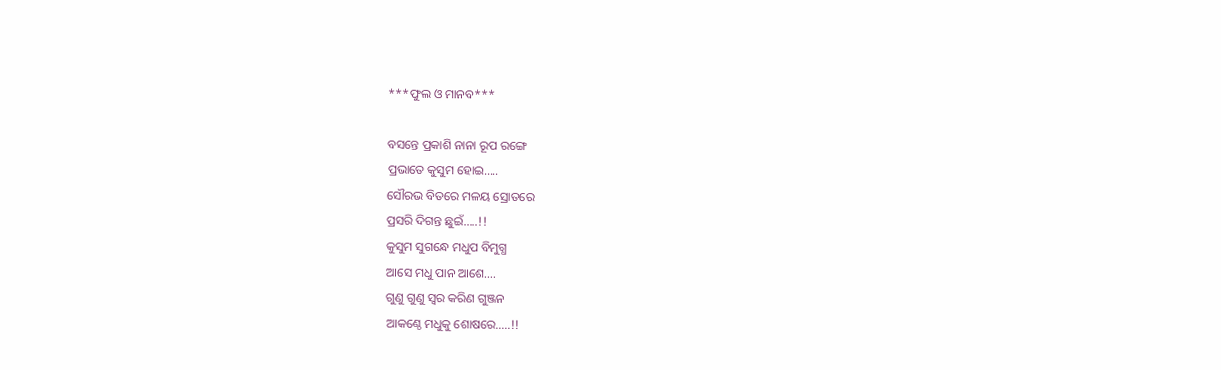***ଫୁଲ ଓ ମାନବ***

ବସନ୍ତେ ପ୍ରକାଶି ନାନା ରୂପ ରଙ୍ଗେ
ପ୍ରଭାତେ କୁସୁମ ହୋଇ…..
ସୌରଭ ବିତରେ ମଳୟ ସ୍ରୋତରେ
ପ୍ରସରି ଦିଗନ୍ତ ଛୁଇଁ…..!!
କୁସୁମ ସୁଗନ୍ଧେ ମଧୁପ ବିମୁଗ୍ଧ
ଆସେ ମଧୁ ପାନ ଆଶେ….
ଗୁଣୁ ଗୁଣୁ ସ୍ବର କରିଣ ଗୁଞ୍ଜନ
ଆକଣ୍ଠେ ମଧୁକୁ ଶୋଷରେ…..!!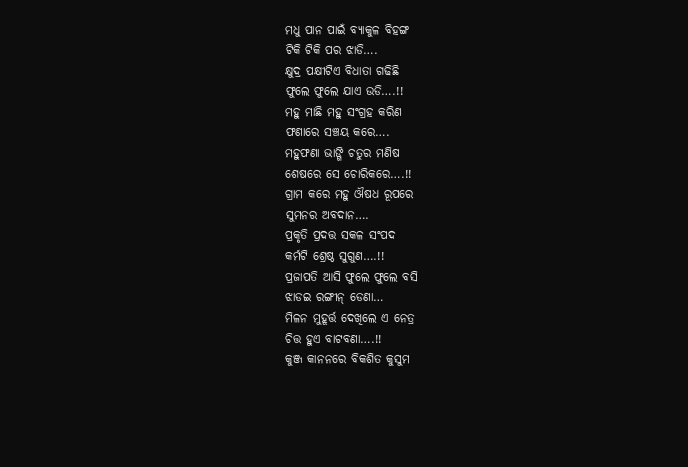ମଧୁ ପାନ ପାଇଁ ବ୍ୟାକୁଳ ବିହଙ୍ଗ
ଟିକି ଟିକି ପର ଝାଡି….
କ୍ଷୁଦ୍ର ପକ୍ଷୀଟିଏ ବିଧାତା ଗଢିଛି
ଫୁଲେ ଫୁଲେ ଯାଏ ଉଡି….!!
ମହୁ ମାଛି ମହୁ ସଂଗ୍ରହ କରିଣ
ଫଣାରେ ସଞ୍ଚୟ କରେ….
ମହୁଫଣା ଭାଙ୍ଗି ଚତୁର ମଣିଷ
ଶେଷରେ ସେ ଚୋରିକରେ….!!
ଗ୍ରାମ କରେ ମହୁ ଔଷଧ ରୂପରେ
ସୁମନର ଅବଦାନ….
ପ୍ରକୃତି ପ୍ରଦତ୍ତ ସକଳ ସଂପଦ
କର୍ମଟି ଶ୍ରେଷ୍ଠ ସୁଗୁଣ….!!
ପ୍ରଜାପତି ଆସି ଫୁଲେ ଫୁଲେ ବସି
ଝାଡଇ ରଙ୍ଗୀନ୍ ଡେଣା…
ମିଳନ ମୁହୂର୍ତ୍ତ ଦେଖିଲେ ଏ ନେତ୍ର
ଚିତ୍ତ ହୁଏ ବାଟବଣା….!!
କୁଞ୍ଜ କାନନରେ ବିକଶିତ କୁସୁମ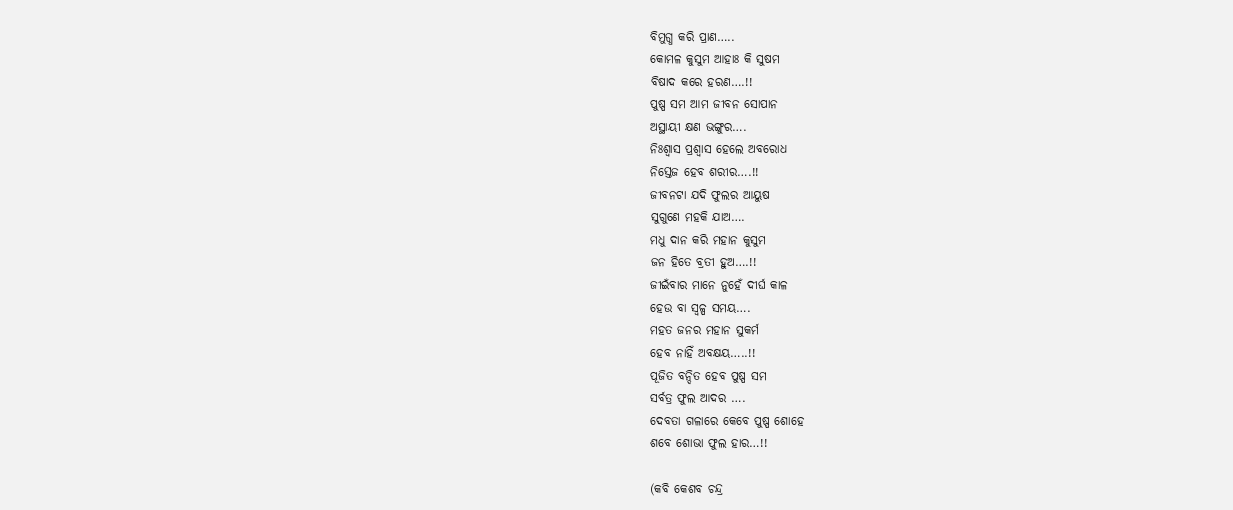ବିମୁଗ୍ଧ କରି ପ୍ରାଣ…..
କୋମଳ କୁସୁମ ଆହାଃ କି ସୁଷମ
ବିଷାଦ କରେ ହରଣ….!!
ପୁଷ୍ପ ସମ ଆମ ଜୀବନ ସୋପାନ
ଅସ୍ଥାୟୀ କ୍ଷଣ ଭଙ୍ଗୁର….
ନିଃଶ୍ବାସ ପ୍ରଶ୍ବାସ ହେଲେ ଅବରୋଧ
ନିସ୍ତେଜ ହେବ ଶରୀର….!!
ଜୀବନଟା ଯଦି ଫୁଲର ଆୟୁଷ
ସୁଗୁଣେ ମହକି ଯାଅ….
ମଧୁ ଦାନ କରି ମହାନ କୁସୁମ
ଜନ ହିତେ ବ୍ରତୀ ହୁଅ….!!
ଜୀଇଁବାର ମାନେ ନୁହେଁ ଦୀର୍ଘ କାଳ
ହେଉ ବା ସ୍ବଳ୍ପ ସମୟ….
ମହତ ଜନର ମହାନ ସୁକର୍ମ
ହେବ ନାହିଁ ଅବକ୍ଷୟ…..!!
ପୂଜିତ ବନ୍ଦିତ ହେବ ପୁଷ୍ପ ସମ
ସର୍ବତ୍ର ଫୁଲ ଆଦର ….
ଦେବତା ଗଳାରେ କେବେ ପୁଷ୍ପ ଶୋହେ
ଶବେ ଶୋଭା ଫୁଲ ହାର…!!

(କବି କେଶବ ଚନ୍ଦ୍ର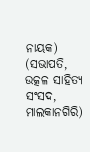ନାୟକ)
(ସଭାପତି, ଉତ୍କଳ ସାହିତ୍ୟ ସଂସଦ, ମାଲକାନଗିରି)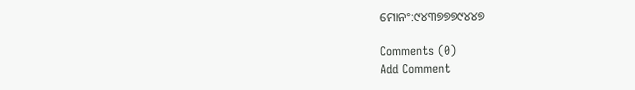ମୋନଂ:୯୪୩୭୭୭୯୪୪୭

Comments (0)
Add Comment